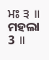ਮਃ ੩ ॥
ମହଲା 3 ॥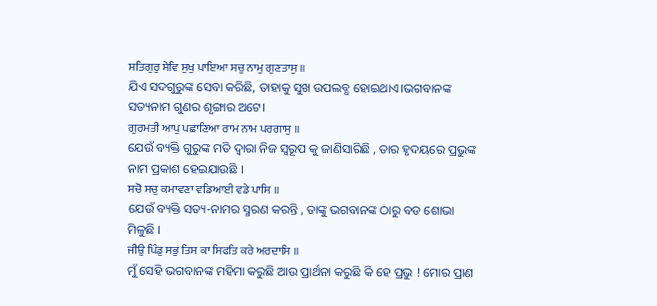ਸਤਿਗੁਰੁ ਸੇਵਿ ਸੁਖੁ ਪਾਇਆ ਸਚੁ ਨਾਮੁ ਗੁਣਤਾਸੁ ॥
ଯିଏ ସଦଗୁରୁଙ୍କ ସେବା କରିଛି, ତାହାକୁ ସୁଖ ଉପଲବ୍ଧ ହୋଇଥାଏ।ଭଗବାନଙ୍କ ସତ୍ୟନାମ ଗୁଣର ଶୃଙ୍ଗାର ଅଟେ।
ਗੁਰਮਤੀ ਆਪੁ ਪਛਾਣਿਆ ਰਾਮ ਨਾਮ ਪਰਗਾਸੁ ॥
ଯେଉଁ ବ୍ୟକ୍ତି ଗୁରୁଙ୍କ ମତି ଦ୍ଵାରା ନିଜ ସ୍ୱରୂପ କୁ ଜାଣିସାରିଛି , ତାର ହୃଦୟରେ ପ୍ରଭୁଙ୍କ ନାମ ପ୍ରକାଶ ହେଇଯାଉଛି ।
ਸਚੋ ਸਚੁ ਕਮਾਵਣਾ ਵਡਿਆਈ ਵਡੇ ਪਾਸਿ ॥
ଯେଉଁ ବ୍ୟକ୍ତି ସତ୍ୟ-ନାମର ସ୍ମରଣ କରନ୍ତି , ତାଙ୍କୁ ଭଗବାନଙ୍କ ଠାରୁ ବଡ ଶୋଭା ମିଳୁଛି ।
ਜੀਉ ਪਿੰਡੁ ਸਭੁ ਤਿਸ ਕਾ ਸਿਫਤਿ ਕਰੇ ਅਰਦਾਸਿ ॥
ମୁଁ ସେହି ଭଗବାନଙ୍କ ମହିମା କରୁଛି ଆଉ ପ୍ରାର୍ଥନା କରୁଛି କି ହେ ପ୍ରଭୁ ! ମୋର ପ୍ରାଣ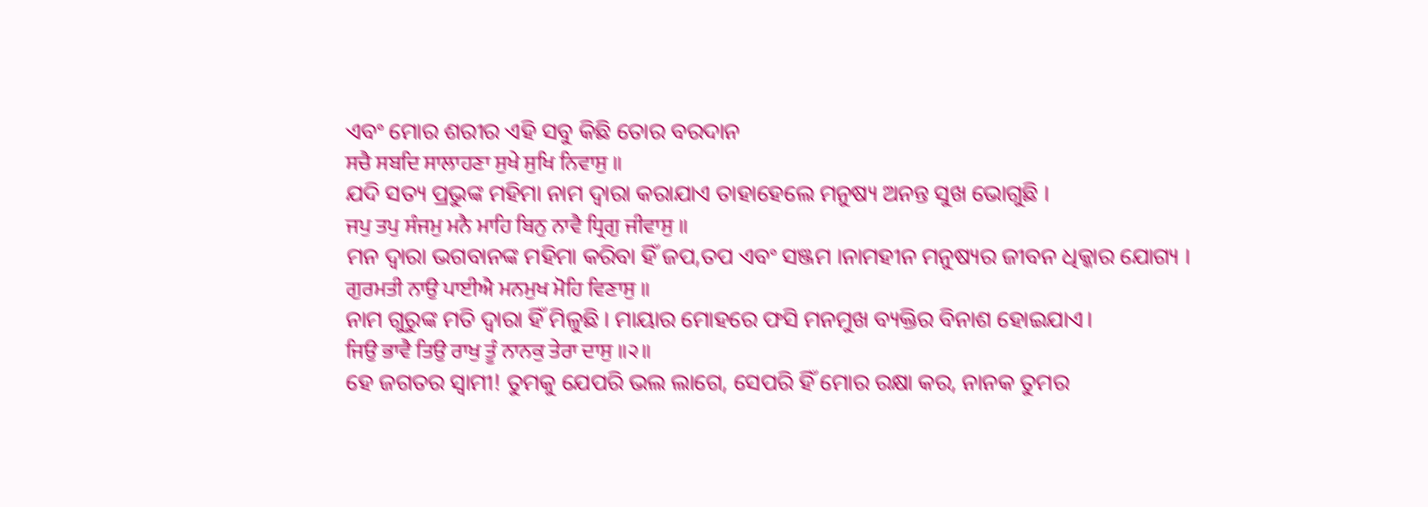ଏବଂ ମୋର ଶରୀର ଏହି ସବୁ କିଛି ତୋର ବରଦାନ
ਸਚੈ ਸਬਦਿ ਸਾਲਾਹਣਾ ਸੁਖੇ ਸੁਖਿ ਨਿਵਾਸੁ ॥
ଯଦି ସତ୍ୟ ପ୍ରଭୁଙ୍କ ମହିମା ନାମ ଦ୍ଵାରା କରାଯାଏ ତାହାହେଲେ ମନୁଷ୍ୟ ଅନନ୍ତ ସୁଖ ଭୋଗୁଛି ।
ਜਪੁ ਤਪੁ ਸੰਜਮੁ ਮਨੈ ਮਾਹਿ ਬਿਨੁ ਨਾਵੈ ਧ੍ਰਿਗੁ ਜੀਵਾਸੁ ॥
ମନ ଦ୍ଵାରା ଭଗବାନଙ୍କ ମହିମା କରିବା ହିଁ ଜପ,ତପ ଏବଂ ସଞ୍ଜମ ।ନାମହୀନ ମନୁଷ୍ୟର ଜୀବନ ଧିକ୍କାର ଯୋଗ୍ୟ ।
ਗੁਰਮਤੀ ਨਾਉ ਪਾਈਐ ਮਨਮੁਖ ਮੋਹਿ ਵਿਣਾਸੁ ॥
ନାମ ଗୁରୁଙ୍କ ମତି ଦ୍ଵାରା ହିଁ ମିଳୁଛି । ମାୟାର ମୋହରେ ଫସି ମନମୁଖ ବ୍ୟକ୍ତିର ବିନାଶ ହୋଇଯାଏ।
ਜਿਉ ਭਾਵੈ ਤਿਉ ਰਾਖੁ ਤੂੰ ਨਾਨਕੁ ਤੇਰਾ ਦਾਸੁ ॥੨॥
ହେ ଜଗତର ସ୍ଵାମୀ! ତୁମକୁ ଯେପରି ଭଲ ଲାଗେ, ସେପରି ହିଁ ମୋର ରକ୍ଷା କର, ନାନକ ତୁମର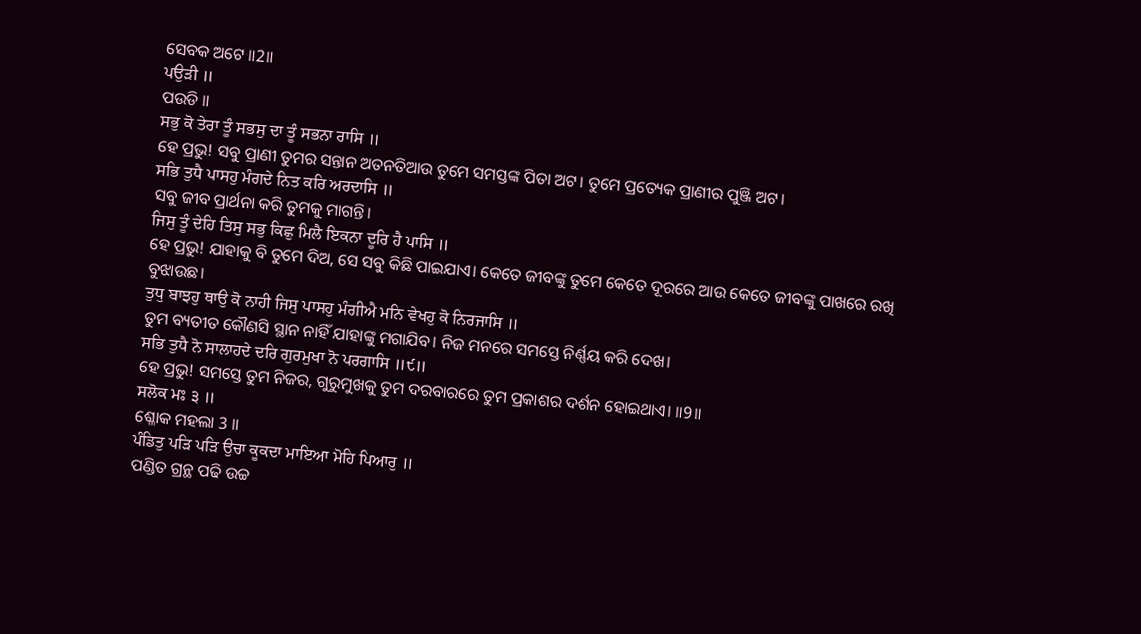ସେବକ ଅଟେ ॥2॥
ਪਉੜੀ ॥
ପଉଡି ॥
ਸਭੁ ਕੋ ਤੇਰਾ ਤੂੰ ਸਭਸੁ ਦਾ ਤੂੰ ਸਭਨਾ ਰਾਸਿ ॥
ହେ ପ୍ରଭୁ! ସବୁ ପ୍ରାଣୀ ତୁମର ସନ୍ତାନ ଅତନତିଆଉ ତୁମେ ସମସ୍ତଙ୍କ ପିତା ଅଟ। ତୁମେ ପ୍ରତ୍ୟେକ ପ୍ରାଣୀର ପୁଞ୍ଜି ଅଟ।
ਸਭਿ ਤੁਧੈ ਪਾਸਹੁ ਮੰਗਦੇ ਨਿਤ ਕਰਿ ਅਰਦਾਸਿ ॥
ସବୁ ଜୀବ ପ୍ରାର୍ଥନା କରି ତୁମକୁ ମାଗନ୍ତି।
ਜਿਸੁ ਤੂੰ ਦੇਹਿ ਤਿਸੁ ਸਭੁ ਕਿਛੁ ਮਿਲੈ ਇਕਨਾ ਦੂਰਿ ਹੈ ਪਾਸਿ ॥
ହେ ପ୍ରଭୁ! ଯାହାକୁ ବି ତୁମେ ଦିଅ, ସେ ସବୁ କିଛି ପାଇଯାଏ। କେତେ ଜୀବଙ୍କୁ ତୁମେ କେତେ ଦୂରରେ ଆଉ କେତେ ଜୀବଙ୍କୁ ପାଖରେ ରଖି ବୁଝାଉଛ।
ਤੁਧੁ ਬਾਝਹੁ ਥਾਉ ਕੋ ਨਾਹੀ ਜਿਸੁ ਪਾਸਹੁ ਮੰਗੀਐ ਮਨਿ ਵੇਖਹੁ ਕੋ ਨਿਰਜਾਸਿ ॥
ତୁମ ବ୍ୟତୀତ କୌଣସି ସ୍ଥାନ ନାହିଁ ଯାହାଙ୍କୁ ମଗାଯିବ। ନିଜ ମନରେ ସମସ୍ତେ ନିର୍ଣ୍ଣୟ କରି ଦେଖ।
ਸਭਿ ਤੁਧੈ ਨੋ ਸਾਲਾਹਦੇ ਦਰਿ ਗੁਰਮੁਖਾ ਨੋ ਪਰਗਾਸਿ ॥੯॥
ହେ ପ୍ରଭୁ! ସମସ୍ତେ ତୁମ ନିଜର, ଗୁରୁମୁଖକୁ ତୁମ ଦରବାରରେ ତୁମ ପ୍ରକାଶର ଦର୍ଶନ ହୋଇଥାଏ। ॥9॥
ਸਲੋਕ ਮਃ ੩ ॥
ଶ୍ଳୋକ ମହଲା 3 ॥
ਪੰਡਿਤੁ ਪੜਿ ਪੜਿ ਉਚਾ ਕੂਕਦਾ ਮਾਇਆ ਮੋਹਿ ਪਿਆਰੁ ॥
ପଣ୍ଡିତ ଗ୍ରନ୍ଥ ପଢି ଉଚ୍ଚ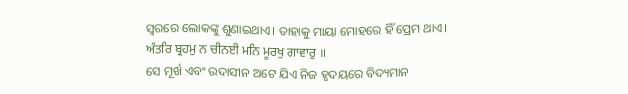ସ୍ଵରରେ ଲୋକଙ୍କୁ ଶୁଣାଇଥାଏ। ତାହାକୁ ମାୟା ମୋହରେ ହିଁ ପ୍ରେମ ଥାଏ।
ਅੰਤਰਿ ਬ੍ਰਹਮੁ ਨ ਚੀਨਈ ਮਨਿ ਮੂਰਖੁ ਗਾਵਾਰੁ ॥
ସେ ମୂର୍ଖ ଏବଂ ଉଦାସୀନ ଅଟେ ଯିଏ ନିଜ ହୃଦୟରେ ବିଦ୍ୟମାନ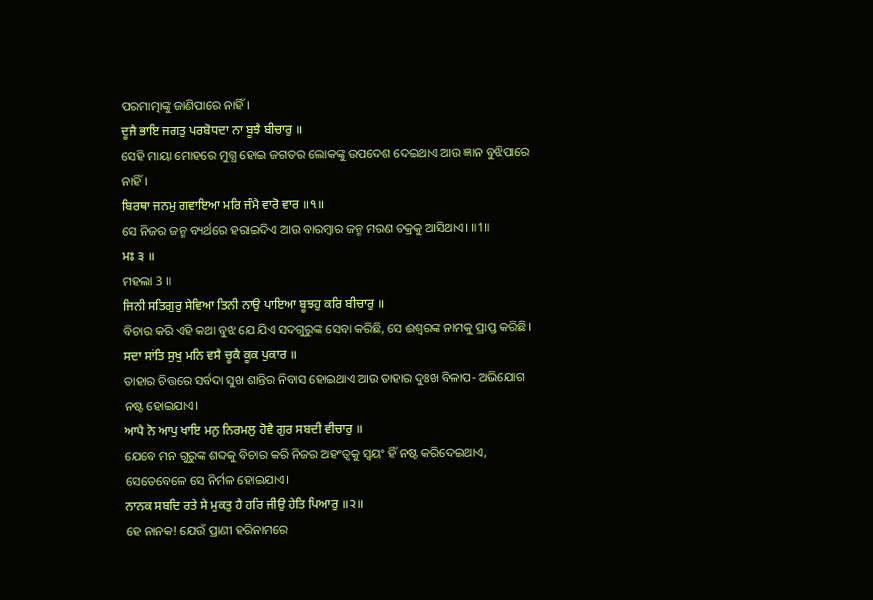ପରମାତ୍ମାଙ୍କୁ ଜାଣିପାରେ ନାହିଁ।
ਦੂਜੈ ਭਾਇ ਜਗਤੁ ਪਰਬੋਧਦਾ ਨਾ ਬੂਝੈ ਬੀਚਾਰੁ ॥
ସେହି ମାୟା ମୋହରେ ମୁଗ୍ଧ ହୋଇ ଜଗତର ଲୋକଙ୍କୁ ଉପଦେଶ ଦେଇଥାଏ ଆଉ ଜ୍ଞାନ ବୁଝିପାରେ ନାହିଁ।
ਬਿਰਥਾ ਜਨਮੁ ਗਵਾਇਆ ਮਰਿ ਜੰਮੈ ਵਾਰੋ ਵਾਰ ॥੧॥
ସେ ନିଜର ଜନ୍ମ ବ୍ୟର୍ଥରେ ହରାଇଦିଏ ଆଉ ବାରମ୍ବାର ଜନ୍ମ ମରଣ ଚକ୍ରକୁ ଆସିଥାଏ। ॥1॥
ਮਃ ੩ ॥
ମହଲା 3 ॥
ਜਿਨੀ ਸਤਿਗੁਰੁ ਸੇਵਿਆ ਤਿਨੀ ਨਾਉ ਪਾਇਆ ਬੂਝਹੁ ਕਰਿ ਬੀਚਾਰੁ ॥
ବିଚାର କରି ଏହି କଥା ବୁଝ ଯେ ଯିଏ ସଦଗୁରୁଙ୍କ ସେବା କରିଛି, ସେ ଈଶ୍ଵରଙ୍କ ନାମକୁ ପ୍ରାପ୍ତ କରିଛି।
ਸਦਾ ਸਾਂਤਿ ਸੁਖੁ ਮਨਿ ਵਸੈ ਚੂਕੈ ਕੂਕ ਪੁਕਾਰ ॥
ତାହାର ଚିତ୍ତରେ ସର୍ବଦା ସୁଖ ଶାନ୍ତିର ନିବାସ ହୋଇଥାଏ ଆଉ ତାହାର ଦୁଃଖ ବିଳାପ- ଅଭିଯୋଗ ନଷ୍ଟ ହୋଇଯାଏ।
ਆਪੈ ਨੋ ਆਪੁ ਖਾਇ ਮਨੁ ਨਿਰਮਲੁ ਹੋਵੈ ਗੁਰ ਸਬਦੀ ਵੀਚਾਰੁ ॥
ଯେବେ ମନ ଗୁରୁଙ୍କ ଶବ୍ଦକୁ ବିଚାର କରି ନିଜର ଅହଂତ୍ଵକୁ ସ୍ଵୟଂ ହିଁ ନଷ୍ଟ କରିଦେଇଥାଏ, ସେତେବେଳେ ସେ ନିର୍ମଳ ହୋଇଯାଏ।
ਨਾਨਕ ਸਬਦਿ ਰਤੇ ਸੇ ਮੁਕਤੁ ਹੈ ਹਰਿ ਜੀਉ ਹੇਤਿ ਪਿਆਰੁ ॥੨॥
ହେ ନାନକ! ଯେଉଁ ପ୍ରାଣୀ ହରିନାମରେ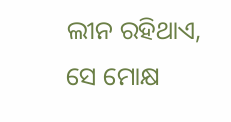ଲୀନ ରହିଥାଏ, ସେ ମୋକ୍ଷ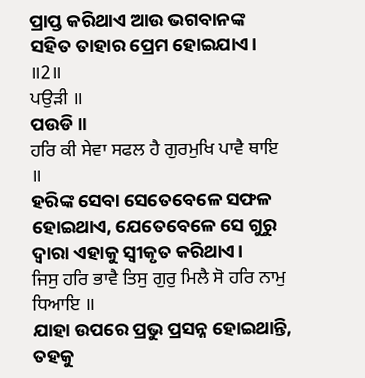ପ୍ରାପ୍ତ କରିଥାଏ ଆଉ ଭଗବାନଙ୍କ ସହିତ ତାହାର ପ୍ରେମ ହୋଇଯାଏ। ॥2॥
ਪਉੜੀ ॥
ପଉଡି ॥
ਹਰਿ ਕੀ ਸੇਵਾ ਸਫਲ ਹੈ ਗੁਰਮੁਖਿ ਪਾਵੈ ਥਾਇ ॥
ହରିଙ୍କ ସେବା ସେତେବେଳେ ସଫଳ ହୋଇଥାଏ, ଯେତେବେଳେ ସେ ଗୁରୁ ଦ୍ଵାରା ଏହାକୁ ସ୍ଵୀକୃତ କରିଥାଏ।
ਜਿਸੁ ਹਰਿ ਭਾਵੈ ਤਿਸੁ ਗੁਰੁ ਮਿਲੈ ਸੋ ਹਰਿ ਨਾਮੁ ਧਿਆਇ ॥
ଯାହା ଉପରେ ପ୍ରଭୁ ପ୍ରସନ୍ନ ହୋଇଥାନ୍ତି, ତହକୁ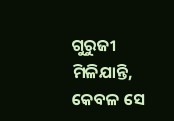ଗୁରୁଜୀ ମିଳିଯାନ୍ତି, କେବଳ ସେ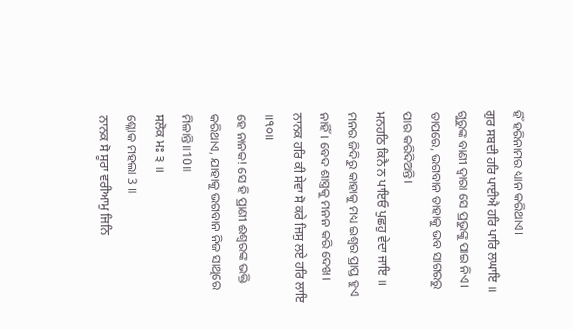ହିଁ ହରିନାମର ଧ୍ୟାନ କରିଥାଏ।
ਗੁਰ ਸਬਦੀ ਹਰਿ ਪਾਈਐ ਹਰਿ ਪਾਰਿ ਲਘਾਇ ॥
ଗୁରୁଙ୍କ ବାଣୀ ଦ୍ଵାରା ସେ ପ୍ରଭୁଙ୍କୁ ପାଇ ନିଏ। ତାପରେ, ଭଗବାନ ତାହାକୁ ଭବ ସାଗରରୁ ପାର କରିଦିଅନ୍ତି।
ਮਨਹਠਿ ਕਿਨੈ ਨ ਪਾਇਓ ਪੁਛਹੁ ਵੇਦਾ ਜਾਇ ॥
ମନର ଜିଦିରୁ କାହାକୁ ମଧ୍ୟ ଇଶ୍ଵର ପ୍ରାପ୍ତ ହୁଏ ନାହିଁ। ବେଦ ଶାସ୍ତ୍ରକୁ ମନନ କରି ଦେଖ।
ਨਾਨਕ ਹਰਿ ਕੀ ਸੇਵਾ ਸੋ ਕਰੇ ਜਿਸੁ ਲਏ ਹਰਿ ਲਾਇ ॥੧੦॥
ହେ ନାନକ! ସେ ହି ପ୍ରାଣୀ ଈଶ୍ଵରଙ୍କ ଭକ୍ତି କରିଥାଏ, ଯାହାକୁ ଭଗବାନ ନିଜ ସାଥିରେ ମିଳାନ୍ତି॥10॥
ਸਲੋਕ ਮਃ ੩ ॥
ଶ୍ଳୋକ ମହଲା 3 ॥
ਨਾਨਕ ਸੋ ਸੂਰਾ ਵਰੀਆਮੁ ਜਿਨਿ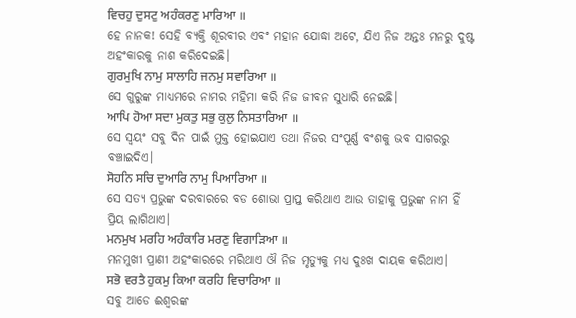ਵਿਚਹੁ ਦੁਸਟੁ ਅਹੰਕਰਣੁ ਮਾਰਿਆ ॥
ହେ ନାନକ! ସେହି ବ୍ୟକ୍ତି ଶୂରବୀର ଏବଂ ମହାନ ଯୋଦ୍ଧା ଅଟେ, ଯିଏ ନିଜ ଅନ୍ତଃ ମନରୁ ଦୁଷ୍ଟ ଅହଂକାରକୁ ନାଶ କରିଦେଇଛି।
ਗੁਰਮੁਖਿ ਨਾਮੁ ਸਾਲਾਹਿ ਜਨਮੁ ਸਵਾਰਿਆ ॥
ସେ ଗୁରୁଙ୍କ ମାଧ୍ୟମରେ ନାମର ମହିମା କରି ନିଜ ଜୀବନ ସୁଧାରି ନେଇଛି।
ਆਪਿ ਹੋਆ ਸਦਾ ਮੁਕਤੁ ਸਭੁ ਕੁਲੁ ਨਿਸਤਾਰਿਆ ॥
ସେ ସ୍ଵୟଂ ସବୁ ଦିନ ପାଇଁ ମୁକ୍ତ ହୋଇଯାଏ ତଥା ନିଜର ସଂପୂର୍ଣ୍ଣ ବଂଶକୁ ଭବ ସାଗରରୁ ବଞ୍ଚାଇଦିଏ।
ਸੋਹਨਿ ਸਚਿ ਦੁਆਰਿ ਨਾਮੁ ਪਿਆਰਿਆ ॥
ସେ ସତ୍ୟ ପ୍ରଭୁଙ୍କ ଦରବାରରେ ବଡ ଶୋଭା ପ୍ରାପ୍ତ କରିଥାଏ ଆଉ ତାହାକୁ ପ୍ରଭୁଙ୍କ ନାମ ହିଁ ପ୍ରିୟ ଲାଗିଥାଏ।
ਮਨਮੁਖ ਮਰਹਿ ਅਹੰਕਾਰਿ ਮਰਣੁ ਵਿਗਾੜਿਆ ॥
ମନମୁଖୀ ପ୍ରାଣୀ ଅହଂକାରରେ ମରିଥାଏ ଔ ନିଜ ମୃତ୍ୟୁକୁ ମଧ୍ୟ ଦୁଃଖ ଦାୟକ କରିଥାଏ।
ਸਭੋ ਵਰਤੈ ਹੁਕਮੁ ਕਿਆ ਕਰਹਿ ਵਿਚਾਰਿਆ ॥
ସବୁ ଆଡେ ଈଶ୍ଵରଙ୍କ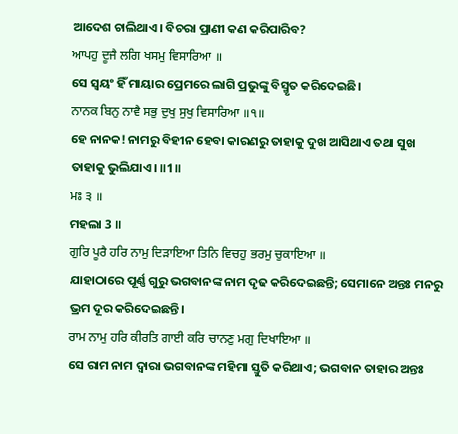ଆଦେଶ ଚାଲିଥାଏ। ବିଚରା ପ୍ରାଣୀ କଣ କରିପାରିବ?
ਆਪਹੁ ਦੂਜੈ ਲਗਿ ਖਸਮੁ ਵਿਸਾਰਿਆ ॥
ସେ ସ୍ଵୟଂ ହିଁ ମାୟାର ପ୍ରେମରେ ଲାଗି ପ୍ରଭୁଙ୍କୁ ବିସ୍ମୃତ କରିଦେଇଛି।
ਨਾਨਕ ਬਿਨੁ ਨਾਵੈ ਸਭੁ ਦੁਖੁ ਸੁਖੁ ਵਿਸਾਰਿਆ ॥੧॥
ହେ ନାନକ! ନାମରୁ ବିହୀନ ହେବା କାରଣରୁ ତାହାକୁ ଦୁଖ ଆସିଥାଏ ତଥା ସୁଖ ତାହାକୁ ଭୁଲିଯାଏ। ॥1॥
ਮਃ ੩ ॥
ମହଲା 3 ॥
ਗੁਰਿ ਪੂਰੈ ਹਰਿ ਨਾਮੁ ਦਿੜਾਇਆ ਤਿਨਿ ਵਿਚਹੁ ਭਰਮੁ ਚੁਕਾਇਆ ॥
ଯାହାଠାରେ ପୂର୍ଣ୍ଣ ଗୁରୁ ଭଗବାନଙ୍କ ନାମ ଦୃଢ କରିଦେଇଛନ୍ତି; ସେମାନେ ଅନ୍ତଃ ମନରୁ ଭ୍ରମ ଦୂର କରିଦେଇଛନ୍ତି।
ਰਾਮ ਨਾਮੁ ਹਰਿ ਕੀਰਤਿ ਗਾਈ ਕਰਿ ਚਾਨਣੁ ਮਗੁ ਦਿਖਾਇਆ ॥
ସେ ରାମ ନାମ ଦ୍ଵାରା ଭଗବାନଙ୍କ ମହିମା ସ୍ତୁତି କରିଥାଏ; ଭଗବାନ ତାହାର ଅନ୍ତଃ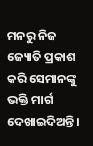ମନରୁ ନିଜ ଜ୍ୟୋତି ପ୍ରକାଶ କରି ସେମାନଙ୍କୁ ଭକ୍ତି ମାର୍ଗ ଦେଖାଇଦିଅନ୍ତି।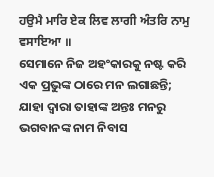ਹਉਮੈ ਮਾਰਿ ਏਕ ਲਿਵ ਲਾਗੀ ਅੰਤਰਿ ਨਾਮੁ ਵਸਾਇਆ ॥
ସେମାନେ ନିଜ ଅହଂକାରକୁ ନଷ୍ଟ କରି ଏକ ପ୍ରଭୁଙ୍କ ଠାରେ ମନ ଲଗାଛନ୍ତି; ଯାହା ଦ୍ଵାରା ତାହାଙ୍କ ଅନ୍ତଃ ମନରୁ ଭଗବାନଙ୍କ ନାମ ନିବାସ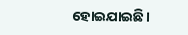ହୋଇଯାଇଛି।